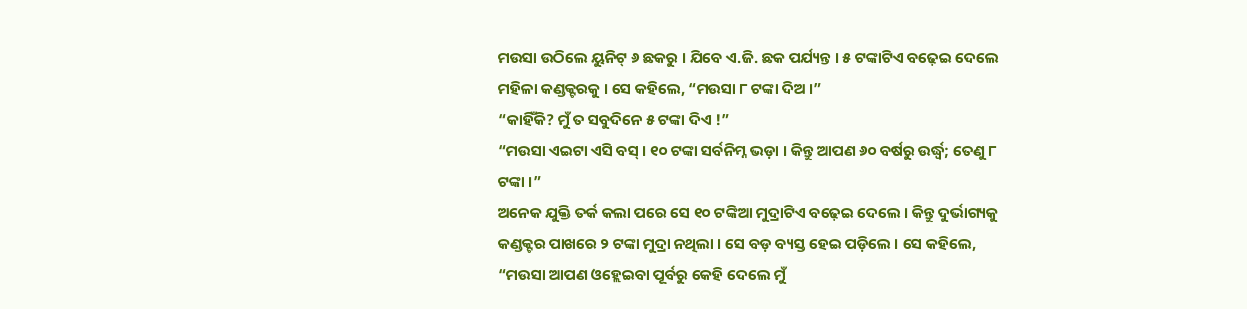ମଉସା ଉଠିଲେ ୟୁନିଟ୍ ୬ ଛକରୁ । ଯିବେ ଏ.ଜି. ଛକ ପର୍ଯ୍ୟନ୍ତ । ୫ ଟଙ୍କାଟିଏ ବଢ଼େଇ ଦେଲେ ମହିଳା କଣ୍ଡକ୍ଟରକୁ । ସେ କହିଲେ, “ମଉସା ୮ ଟଙ୍କା ଦିଅ ।”
“କାହିଁକି? ମୁଁ ତ ସବୁଦିନେ ୫ ଟଙ୍କା ଦିଏ !”
“ମଉସା ଏଇଟା ଏସି ବସ୍ । ୧୦ ଟଙ୍କା ସର୍ବନିମ୍ନ ଭଡ଼ା । କିନ୍ତୁ ଆପଣ ୬୦ ବର୍ଷରୁ ଉର୍ଦ୍ଧ୍ୱ; ତେଣୁ ୮ ଟଙ୍କା ।”
ଅନେକ ଯୁକ୍ତି ତର୍କ କଲା ପରେ ସେ ୧୦ ଟଙ୍କିଆ ମୁଦ୍ରାଟିଏ ବଢ଼େଇ ଦେଲେ । କିନ୍ତୁ ଦୁର୍ଭାଗ୍ୟକୁ କଣ୍ଡକ୍ଟର ପାଖରେ ୨ ଟଙ୍କା ମୁଦ୍ରା ନଥିଲା । ସେ ବଡ଼ ବ୍ୟସ୍ତ ହେଇ ପଡ଼ିଲେ । ସେ କହିଲେ, “ମଉସା ଆପଣ ଓହ୍ଲେଇବା ପୂର୍ବରୁ କେହି ଦେଲେ ମୁଁ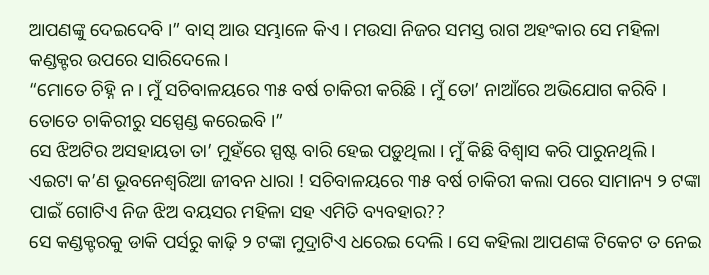ଆପଣଙ୍କୁ ଦେଇଦେବି ।” ବାସ୍ ଆଉ ସମ୍ଭାଳେ କିଏ । ମଉସା ନିଜର ସମସ୍ତ ରାଗ ଅହଂକାର ସେ ମହିଳା କଣ୍ଡକ୍ଟର ଉପରେ ସାରିଦେଲେ ।
“ମୋତେ ଚିହ୍ନି ନ । ମୁଁ ସଚିବାଳୟରେ ୩୫ ବର୍ଷ ଚାକିରୀ କରିଛି । ମୁଁ ତୋ’ ନାଆଁରେ ଅଭିଯୋଗ କରିବି । ତୋତେ ଚାକିରୀରୁ ସସ୍ପେଣ୍ଡ କରେଇବି ।”
ସେ ଝିଅଟିର ଅସହାୟତା ତା’ ମୁହଁରେ ସ୍ପଷ୍ଟ ବାରି ହେଇ ପଡ଼ୁଥିଲା । ମୁଁ କିଛି ବିଶ୍ୱାସ କରି ପାରୁନଥିଲି । ଏଇଟା କ’ଣ ଭୂବନେଶ୍ୱରିଆ ଜୀବନ ଧାରା ! ସଚିବାଳୟରେ ୩୫ ବର୍ଷ ଚାକିରୀ କଲା ପରେ ସାମାନ୍ୟ ୨ ଟଙ୍କା ପାଇଁ ଗୋଟିଏ ନିଜ ଝିଅ ବୟସର ମହିଳା ସହ ଏମିତି ବ୍ୟବହାର??
ସେ କଣ୍ଡକ୍ଟରକୁ ଡାକି ପର୍ସରୁ କାଢ଼ି ୨ ଟଙ୍କା ମୁଦ୍ରାଟିଏ ଧରେଇ ଦେଲି । ସେ କହିଲା ଆପଣଙ୍କ ଟିକେଟ ତ ନେଇ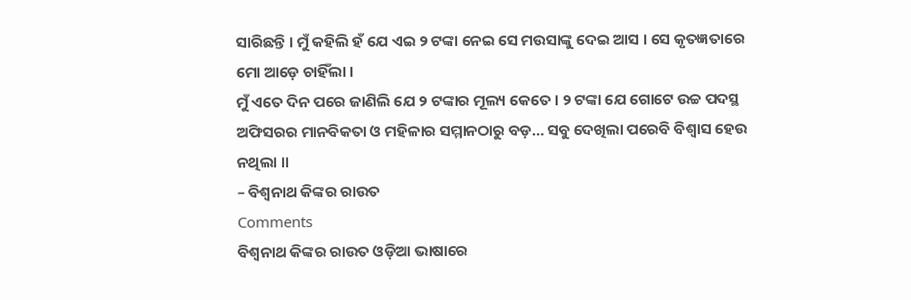ସାରିଛନ୍ତି । ମୁଁ କହିଲି ହଁ ଯେ ଏଇ ୨ ଟଙ୍କା ନେଇ ସେ ମଉସାଙ୍କୁ ଦେଇ ଆସ । ସେ କୃତଜ୍ଞତାରେ ମୋ ଆଡ଼େ ଚାହିଁଲା ।
ମୁଁ ଏତେ ଦିନ ପରେ ଜାଣିଲି ଯେ ୨ ଟଙ୍କାର ମୂଲ୍ୟ କେତେ । ୨ ଟଙ୍କା ଯେ ଗୋଟେ ଉଚ୍ଚ ପଦସ୍ଥ ଅଫିସରର ମାନବିକତା ଓ ମହିଳାର ସମ୍ମାନଠାରୁ ବଡ଼… ସବୁ ଦେଖିଲା ପରେବି ବିଶ୍ୱାସ ହେଉ ନଥିଲା ॥
– ବିଶ୍ୱନାଥ କିଙ୍କର ରାଉତ
Comments
ବିଶ୍ୱନାଥ କିଙ୍କର ରାଉତ ଓଡ଼ିଆ ଭାଷାରେ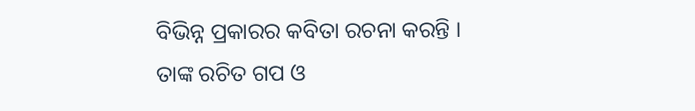ବିଭିନ୍ନ ପ୍ରକାରର କବିତା ରଚନା କରନ୍ତି । ତାଙ୍କ ରଚିତ ଗପ ଓ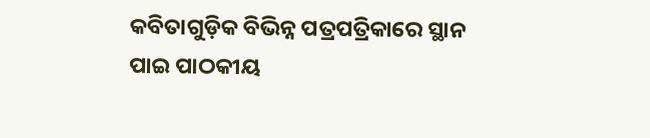କବିତାଗୁଡ଼ିକ ବିଭିନ୍ନ ପତ୍ରପତ୍ରିକାରେ ସ୍ଥାନ ପାଇ ପାଠକୀୟ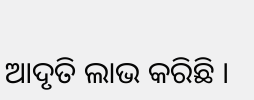ଆଦୃତି ଲାଭ କରିଛି ।